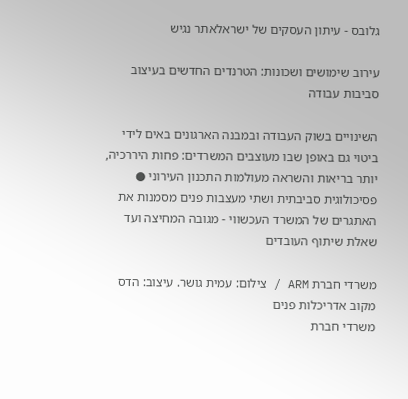גלובס - עיתון העסקים של ישראלאתר נגיש

עירוב שימושים ושכונות: הטרנדים החדשים בעיצוב סביבות עבודה

השינויים בשוק העבודה ובמבנה הארגונים באים לידי ביטוי גם באופן שבו מעוצבים המשרדים: פחות היררכיה, יותר בריאות והשראה מעולמות התכנון העירוני ● פסיכולוגית סביבתית ושתי מעצבות פנים מסמנות את האתגרים של המשרד העכשווי - מגובה המחיצה ועד שאלת שיתוף העובדים

משרדי חברת ARM / צילום: עמית גושר. עיצוב: הדס מקוב אדריכלות פנים
משרדי חברת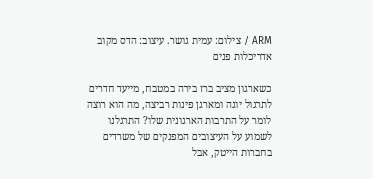ARM / צילום: עמית גושר. עיצוב: הדס מקוב אדריכלות פנים

כשארגון מציב ברז בירה במטבח, מייעד חדרים לתרגול יוגה ומארגן פינות רביצה, מה הוא רוצה לומר על התרבות הארגונית שלו? התרגלנו לשמוע על העיצובים המפנקים של משרדים בחברות הייטק, אבל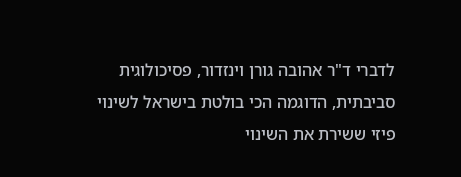לדברי ד"ר אהובה גורן וינזדור, פסיכולוגית סביבתית, הדוגמה הכי בולטת בישראל לשינוי פיזי ששירת את השינוי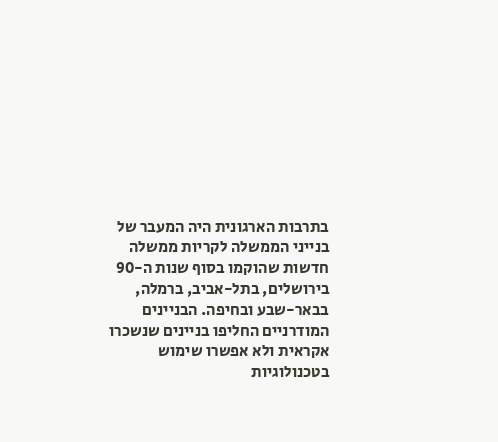בתרבות הארגונית היה המעבר של בנייני הממשלה לקריות ממשלה חדשות שהוקמו בסוף שנות ה-90 בירושלים, בתל-אביב, ברמלה, בבאר-שבע ובחיפה. הבניינים המודרניים החליפו בניינים שנשכרו אקראית ולא אפשרו שימוש בטכנולוגיות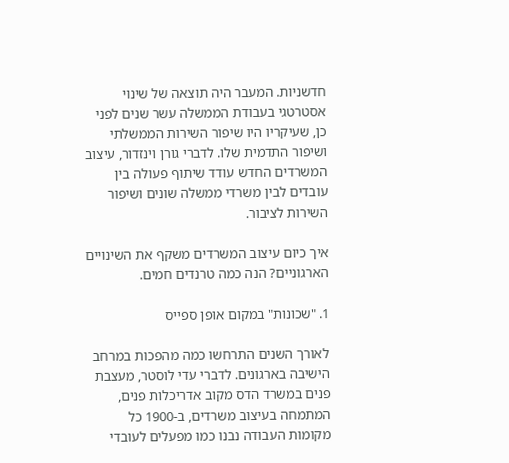חדשניות. המעבר היה תוצאה של שינוי אסטרטגי בעבודת הממשלה עשר שנים לפני כן, שעיקריו היו שיפור השירות הממשלתי ושיפור התדמית שלו. לדברי גורן וינזדור, עיצוב המשרדים החדש עודד שיתוף פעולה בין עובדים לבין משרדי ממשלה שונים ושיפור השירות לציבור.

איך כיום עיצוב המשרדים משקף את השינויים הארגוניים? הנה כמה טרנדים חמים.

1. "שכונות" במקום אופן ספייס

לאורך השנים התרחשו כמה מהפכות במרחב הישיבה בארגונים. לדברי עדי לוסטר, מעצבת פנים במשרד הדס מקוב אדריכלות פנים, המתמחה בעיצוב משרדים, ב-1900 כל מקומות העבודה נבנו כמו מפעלים לעובדי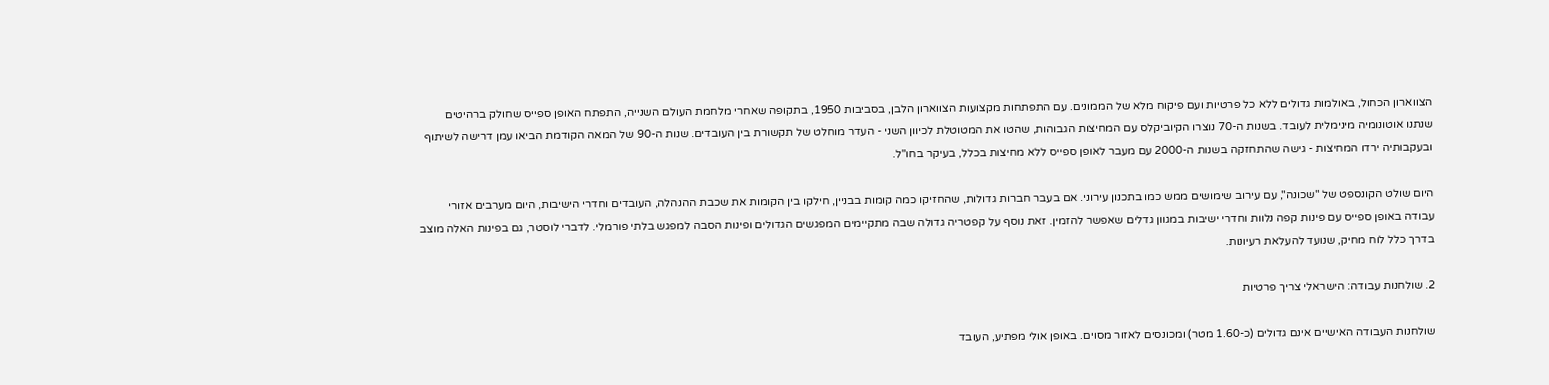הצווארון הכחול, באולמות גדולים ללא כל פרטיות ועם פיקוח מלא של הממונים. עם התפתחות מקצועות הצווארון הלבן, בסביבות 1950, בתקופה שאחרי מלחמת העולם השנייה, התפתח האופן ספייס שחולק ברהיטים שנתנו אוטונומיה מינימלית לעובד. בשנות ה-70 נוצרו הקיוביקלס עם המחיצות הגבוהות, שהטו את המטוטלת לכיוון השני - העדר מוחלט של תקשורת בין העובדים. שנות ה-90 של המאה הקודמת הביאו עמן דרישה לשיתוף ובעקבותיה ירדו המחיצות - גישה שהתחזקה בשנות ה-2000 עם מעבר לאופן ספייס ללא מחיצות בכלל, בעיקר בחו"ל.

היום שולט הקונספט של "שכונה", עם עירוב שימושים ממש כמו בתכנון עירוני. אם בעבר חברות גדולות, שהחזיקו כמה קומות בבניין, חילקו בין הקומות את שכבת ההנהלה, העובדים וחדרי הישיבות, היום מערבים אזורי עבודה באופן ספייס עם פינות קפה נלוות וחדרי ישיבות במגוון גדלים שאפשר להזמין. זאת נוסף על קפטריה גדולה שבה מתקיימים המפגשים הגדולים ופינות הסבה למפגש בלתי פורמלי. לדברי לוסטר, גם בפינות האלה מוצב בדרך כלל לוח מחיק, שנועד להעלאת רעיונות.

2. שולחנות עבודה: הישראלי צריך פרטיות

שולחנות העבודה האישיים אינם גדולים (כ-1.60 מטר) ומכונסים לאזור מסוים. באופן אולי מפתיע, העובד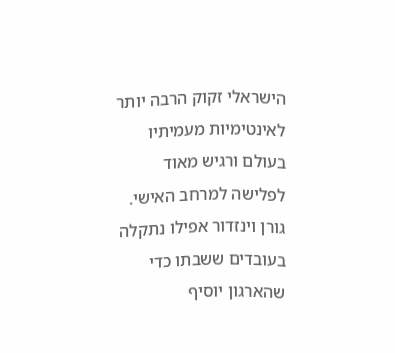הישראלי זקוק הרבה יותר לאינטימיות מעמיתיו בעולם ורגיש מאוד לפלישה למרחב האישי. גורן וינזדור אפילו נתקלה בעובדים ששבתו כדי שהארגון יוסיף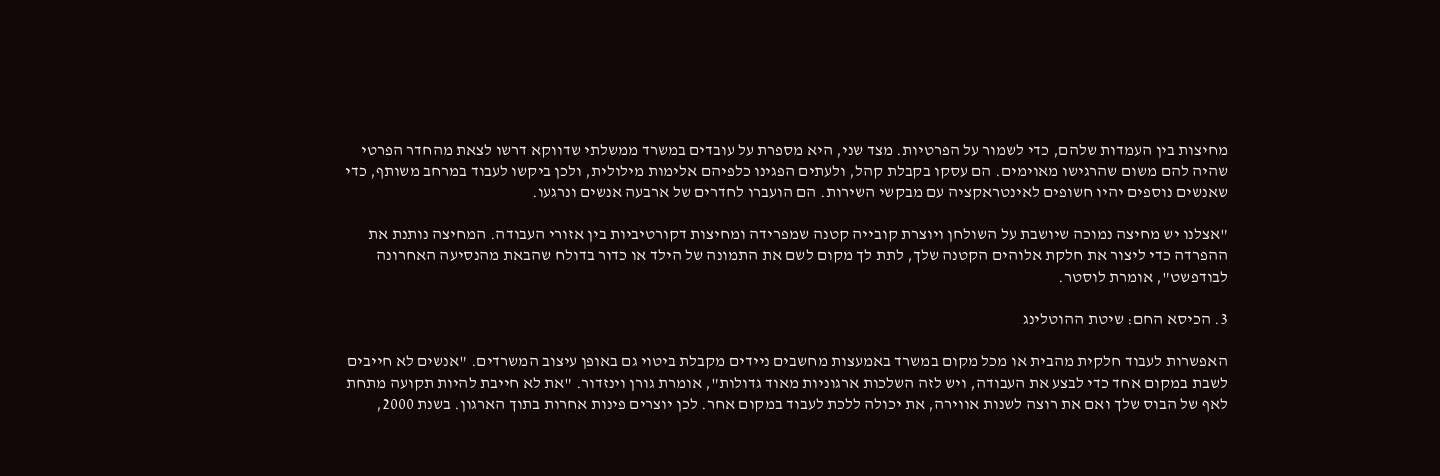מחיצות בין העמדות שלהם, כדי לשמור על הפרטיות. מצד שני, היא מספרת על עובדים במשרד ממשלתי שדווקא דרשו לצאת מהחדר הפרטי שהיה להם משום שהרגישו מאוימים. הם עסקו בקבלת קהל, ולעתים הפגינו כלפיהם אלימות מילולית, ולכן ביקשו לעבוד במרחב משותף, כדי שאנשים נוספים יהיו חשופים לאינטראקציה עם מבקשי השירות. הם הועברו לחדרים של ארבעה אנשים ונרגעו.

"אצלנו יש מחיצה נמוכה שיושבת על השולחן ויוצרת קובייה קטנה שמפרידה ומחיצות דקורטיביות בין אזורי העבודה. המחיצה נותנת את ההפרדה כדי ליצור את חלקת אלוהים הקטנה שלך, לתת לך מקום לשם את התמונה של הילד או כדור בדולח שהבאת מהנסיעה האחרונה לבודפשט", אומרת לוסטר.

3. הכיסא החם: שיטת ההוטלינג

האפשרות לעבוד חלקית מהבית או מכל מקום במשרד באמעצות מחשבים ניידים מקבלת ביטוי גם באופן עיצוב המשרדים. "אנשים לא חייבים לשבת במקום אחד כדי לבצע את העבודה, ויש לזה השלכות ארגוניות מאוד גדולות", אומרת גורן וינזדור. "את לא חייבת להיות תקועה מתחת לאף של הבוס שלך ואם את רוצה לשנות אווירה, את יכולה ללכת לעבוד במקום אחר. לכן יוצרים פינות אחרות בתוך הארגון. בשנת 2000,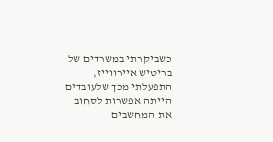כשביקרתי במשרדים של בריטיש איירווייז, התפעלתי מכך שלעובדים הייתה אפשרות לסחוב את המחשבים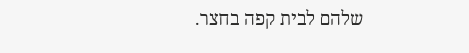שלהם לבית קפה בחצר.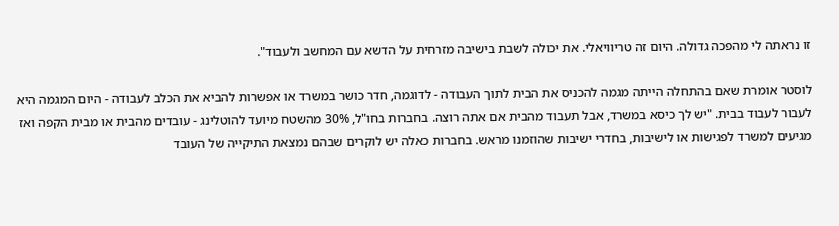זו נראתה לי מהפכה גדולה. היום זה טריוויאלי. את יכולה לשבת בישיבה מזרחית על הדשא עם המחשב ולעבוד".

לוסטר אומרת שאם בהתחלה הייתה מגמה להכניס את הבית לתוך העבודה - לדוגמה, חדר כושר במשרד או אפשרות להביא את הכלב לעבודה - היום המגמה היא לעבור לעבוד בבית. "יש לך כיסא במשרד, אבל תעבוד מהבית אם אתה רוצה. בחברות בחו"ל, 30% מהשטח מיועד להוטלינג - עובדים מהבית או מבית הקפה ואז מגיעים למשרד לפגישות או לישיבות, בחדרי ישיבות שהוזמנו מראש. בחברות כאלה יש לוקרים שבהם נמצאת התיקייה של העובד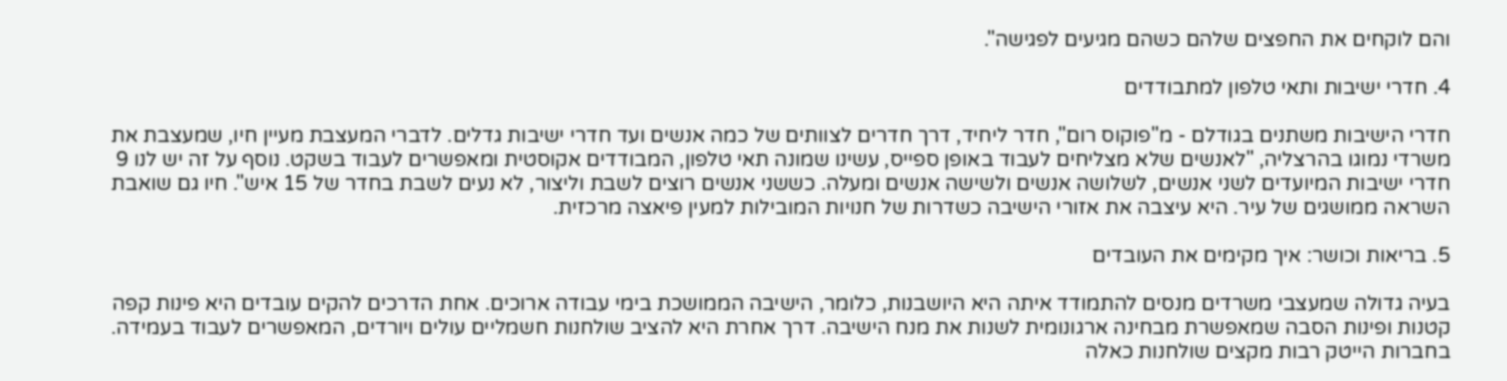והם לוקחים את החפצים שלהם כשהם מגיעים לפגישה".

4. חדרי ישיבות ותאי טלפון למתבודדים

חדרי הישיבות משתנים בגודלם - מ"פוקוס רום", חדר ליחיד, דרך חדרים לצוותים של כמה אנשים ועד חדרי ישיבות גדלים. לדברי המעצבת מעיין חיו, שמעצבת את משרדי נמוגו בהרצליה, "לאנשים שלא מצליחים לעבוד באופן ספייס, עשינו שמונה תאי טלפון, המבודדים אקוסטית ומאפשרים לעבוד בשקט. נוסף על זה יש לנו 9 חדרי ישיבות המיועדים לשני אנשים, לשלושה אנשים ולשישה אנשים ומעלה. כששני אנשים רוצים לשבת וליצור, לא נעים לשבת בחדר של 15 איש". חיו גם שואבת השראה ממושגים של עיר. היא עיצבה את אזורי הישיבה כשדרות של חנויות המובילות למעין פיאצה מרכזית.

5. בריאות וכושר: איך מקימים את העובדים

בעיה גדולה שמעצבי משרדים מנסים להתמודד איתה היא היושבנות, כלומר, הישיבה הממושכת בימי עבודה ארוכים. אחת הדרכים להקים עובדים היא פינות קפה קטנות ופינות הסבה שמאפשרת מבחינה ארגונומית לשנות את מנח הישיבה. דרך אחרת היא להציב שולחנות חשמליים עולים ויורדים, המאפשרים לעבוד בעמידה. בחברות הייטק רבות מקצים שולחנות כאלה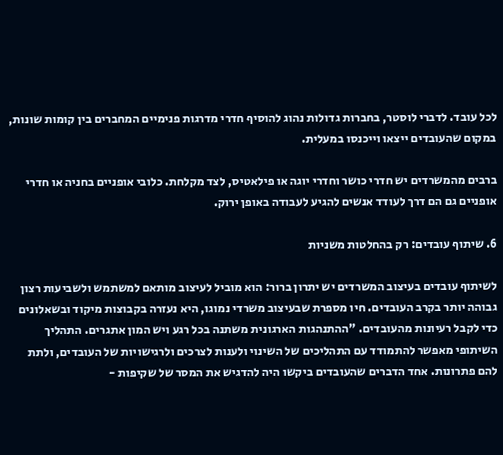לכל עובד. לדברי לוסטר, בחברות גדולות נהוג להוסיף חדרי מדרגות פנימיים המחברים בין קומות שונות, במקום שהעובדים ייצאו וייכנסו במעלית.

ברבים מהמשרדים יש חדרי כושר וחדרי יוגה או פילאטיס, לצד מקלחת. כלובי אופניים בחניה או חדרי אופניים גם הם דרך לעודד אנשים להגיע לעבודה באופן ירוק.

6. שיתוף עובדים: רק בהחלטות משניות

לשיתוף עובדים בעיצוב המשרדים יש יתרון ברור: הוא מוביל לעיצוב מותאם למשתמש ולשביעות רצון גבוהה יותר בקרב העובדים. חיו מספרת שבעיצוב משרדי נמוגו, היא נעזרה בקבוצות מיקוד ובשאלונים כדי לקבל רעיונות מהעובדים. "ההתנהגות הארגונית משתנה בכל רגע ויש המון אתגרים. התהליך השיתופי מאפשר להתמודד עם התהליכים של השינוי ולענות לצרכים ולרגישויות של העובדים, ולתת להם פתרונות. אחד הדברים שהעובדים ביקשו היה להדגיש את המסר של שקיפות -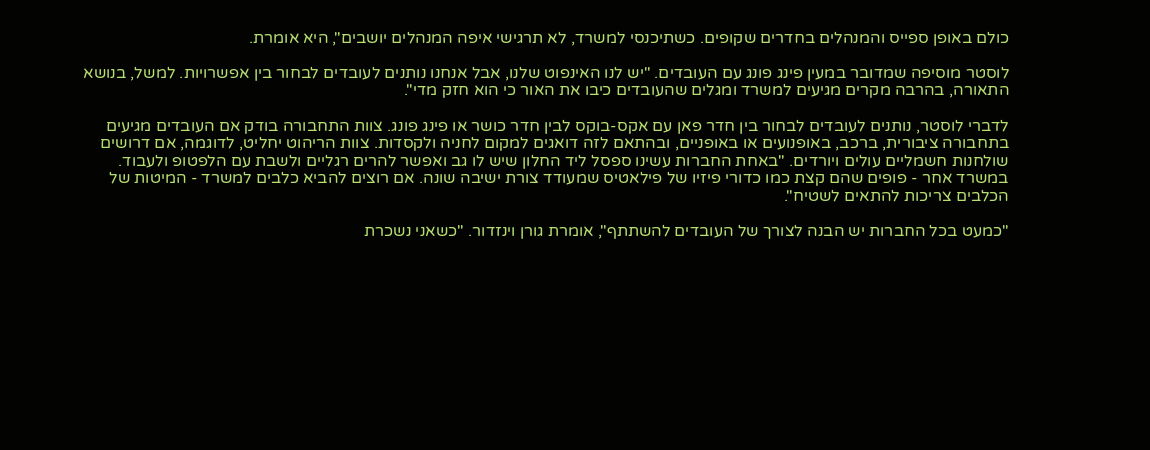כולם באופן ספייס והמנהלים בחדרים שקופים. כשתיכנסי למשרד, לא תרגישי איפה המנהלים יושבים", היא אומרת.

לוסטר מוסיפה שמדובר במעין פינג פונג עם העובדים. "יש לנו האינפוט שלנו, אבל אנחנו נותנים לעובדים לבחור בין אפשרויות. למשל, בנושא התאורה, בהרבה מקרים מגיעים למשרד ומגלים שהעובדים כיבו את האור כי הוא חזק מדי".

לדברי לוסטר, נותנים לעובדים לבחור בין חדר פאן עם אקס-בוקס לבין חדר כושר או פינג פונג. צוות התחבורה בודק אם העובדים מגיעים בתחבורה ציבורית, ברכב, באופנועים או באופניים, ובהתאם לזה דואגים למקום לחניה ולקסדות. צוות הריהוט יחליט, לדוגמה, אם דרושים שולחנות חשמליים עולים ויורדים. "באחת החברות עשינו ספסל ליד החלון שיש לו גב ואפשר להרים רגליים ולשבת עם הלפטופ ולעבוד. במשרד אחר - פופים שהם קצת כמו כדורי פיזיו של פילאטיס שמעודד צורת ישיבה שונה. אם רוצים להביא כלבים למשרד - המיטות של הכלבים צריכות להתאים לשטיח".

"כמעט בכל החברות יש הבנה לצורך של העובדים להשתתף", אומרת גורן וינזדור. "כשאני נשכרת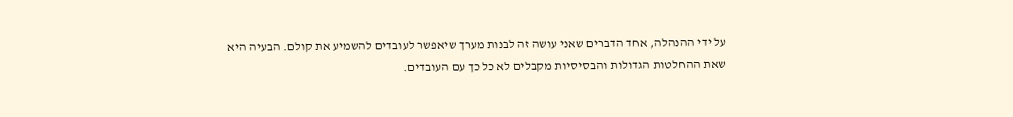על ידי ההנהלה, אחד הדברים שאני עושה זה לבנות מערך שיאפשר לעובדים להשמיע את קולם. הבעיה היא שאת ההחלטות הגדולות והבסיסיות מקבלים לא כל כך עם העובדים.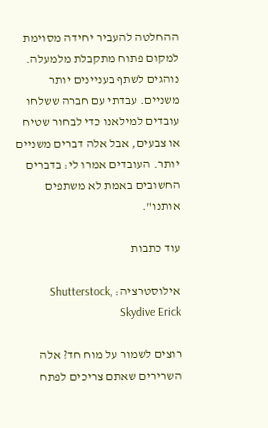ההחלטה להעביר יחידה מסוימת למקום פתוח מתקבלת מלמעלה. נוהגים לשתף בעניינים יותר משניים. עבדתי עם חברה ששלחו עובדים למילאנו כדי לבחור שטיח או צבעים, אבל אלה דברים משניים יותר. העובדים אמרו לי: בדברים החשובים באמת לא משתפים אותנו".

עוד כתבות

אילוסטרציה: Shutterstock, Skydive Erick

רוצים לשמור על מוח חד? אלה השרירים שאתם צריכים לפתח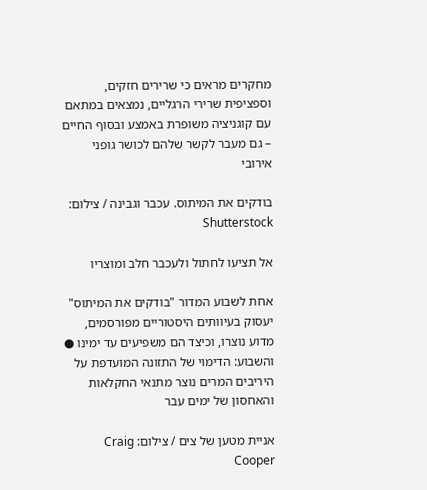מחקרים מראים כי שרירים חזקים, וספציפית שרירי הרגליים, נמצאים במתאם עם קוגניציה משופרת באמצע ובסוף החיים – גם מעבר לקשר שלהם לכושר גופני אירובי

בודקים את המיתוס. עכבר וגבינה / צילום: Shutterstock

אל תציעו לחתול ולעכבר חלב ומוצריו

אחת לשבוע המדור "בודקים את המיתוס" יעסוק בעיוותים היסטוריים מפורסמים, מדוע נוצרו, וכיצד הם משפיעים עד ימינו ● והשבוע: הדימוי של התזונה המועדפת על היריבים המרים נוצר מתנאי החקלאות והאחסון של ימים עבר

אניית מטען של צים / צילום: Craig Cooper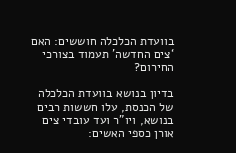בוועדת הכלכלה חוששים: האם ‘צים החדשה’ תעמוד בצורכי החירום?

בדיון בנושא בוועדת הכלכלה של הכנסת, עלו חששות רבים בנושא, ויו"ר ועד עובדי צים אורן כספי האשים: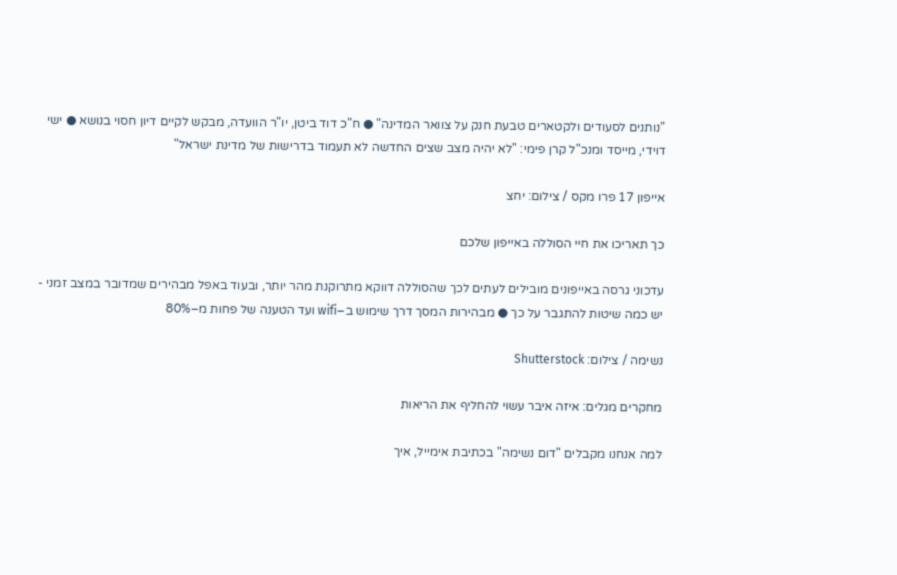"נותנים לסעודים ולקטארים טבעת חנק על צוואר המדינה" ● ח"כ דוד ביטן, יו"ר הוועדה, מבקש לקיים דיון חסוי בנושא ● ישי דוידי, מייסד ומנכ"ל קרן פימי: "לא יהיה מצב שצים החדשה לא תעמוד בדרישות של מדינת ישראל"

אייפון 17 פרו מקס / צילום: יחצ

כך תאריכו את חיי הסוללה באייפון שלכם

עדכוני גרסה באייפונים מובילים לעתים לכך שהסוללה דווקא מתרוקנת מהר יותר, ובעוד באפל מבהירים שמדובר במצב זמני - יש כמה שיטות להתגבר על כך ● מבהירות המסך דרך שימוש ב–wifi ועד הטענה של פחות מ–80%

נשימה / צילום: Shutterstock

מחקרים מגלים: איזה איבר עשוי להחליף את הריאות

למה אנחנו מקבלים "דום נשימה" בכתיבת אימייל, איך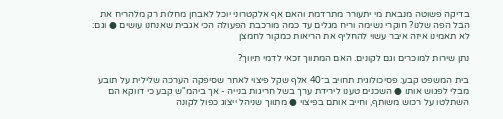בדיקה פשוטה מנבאת מי יתעורר מתרדמת והאם אף אלקטרוני יוכל לאבחן מחלות רק מלהריח את הבל הפה שלנו? חוקרי נשימה וריח מגלים עד כמה מורכבת הפעולה הכי אגבית שאנחנו עושים ● וגם: לא תאמינו איזה איבר עשוי להחליף את הריאות כמקור לחמצן

נתן שירות למוכרים וגם לקונים. האם המתווך זכאי לדמי תיווך?

בית המשפט קבע: פסיכולוגית תחויב ב־40 אלף שקל פיצוי לאחר שסיפקה הערכה שלילית על תובע מבלי לפגוש אותו ● השכנים טענו לירידת ערך בשל חריגות בנייה - אך ביהמ"ש קבע כי דווקא הם השתלטו על רכוש משותף, וחייב אותם בפיצוי ● מתווך שניהל ייצוג כפול לקונה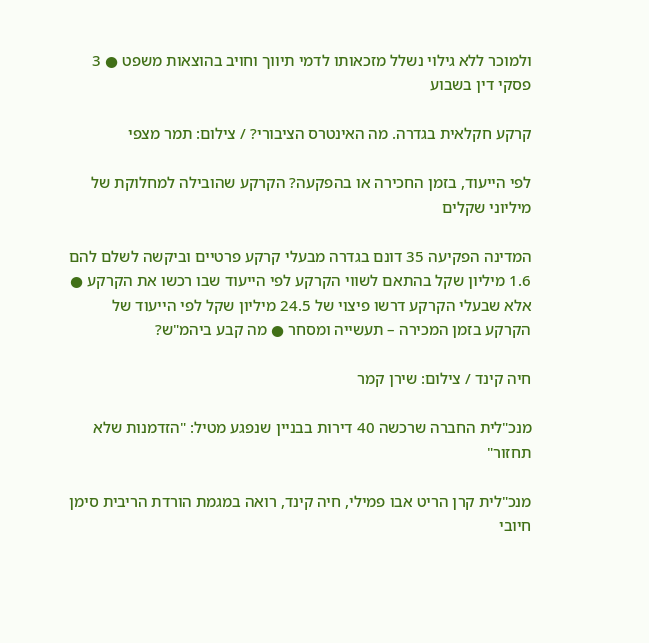ולמוכר ללא גילוי נשלל מזכאותו לדמי תיווך וחויב בהוצאות משפט ● 3 פסקי דין בשבוע

קרקע חקלאית בגדרה. מה האינטרס הציבורי? / צילום: תמר מצפי

לפי הייעוד, בזמן החכירה או בהפקעה? הקרקע שהובילה למחלוקת של מיליוני שקלים

המדינה הפקיעה 35 דונם בגדרה מבעלי קרקע פרטיים וביקשה לשלם להם 1.6 מיליון שקל בהתאם לשווי הקרקע לפי הייעוד שבו רכשו את הקרקע ● אלא שבעלי הקרקע דרשו פיצוי של 24.5 מיליון שקל לפי הייעוד של הקרקע בזמן המכירה – תעשייה ומסחר ● מה קבע ביהמ"ש?

חיה קינד / צילום: שירן קמר

מנכ"לית החברה שרכשה 40 דירות בבניין שנפגע מטיל: "הזדמנות שלא תחזור"

מנכ"לית קרן הריט אבו פמילי, חיה קינד, רואה במגמת הורדת הריבית סימן חיובי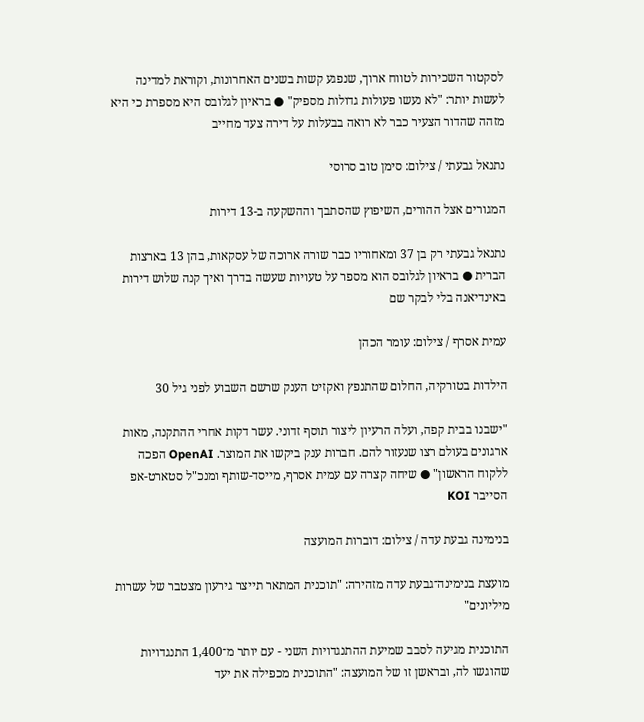לסקטור השכירות לטווח ארוך, שנפגע קשות בשנים האחרונות, וקוראת למדינה לעשות יותר: "לא נעשו פעולות גדולות מספיק" ● בראיון לגלובס היא מספרת כי היא מזהה שהדור הצעיר כבר לא רואה בבעלות על דירה צעד מחייב

נתנאל גבעתי / צילום: סימן טוב סרוסי

המגורים אצל ההורים, השיפוץ שהסתבך וההשקעה ב-13 דירות

נתנאל גבעתי רק בן 37 ומאחוריו כבר שורה ארוכה של עסקאות, בהן 13 בארצות הברית ● בראיון לגלובס הוא מספר על טעויות שעשה בדרך ואיך קנה שלוש דירות באינדיאנה בלי לבקר שם

עמית אסרף / צילום: עומר הכהן

הילדות בטורקיה, החלום שהתנפץ ואקזיט הענק שרשם השבוע לפני גיל 30

"ישבנו בבית קפה, ועלה הרעיון ליצור תוסף זדוני. עשר דקות אחרי ההתקנה, מאות ארגונים בעולם רצו שנעזור להם. חברות ענק ביקשו את המוצר. OpenAI הפכה ללקוח הראשון" ● שיחה קצרה עם עמית אסרף, מייסד-שותף ומנכ"ל סטארט-אפ הסייבר KOI

בנימינה גבעת עדה / צילום: דוברות המועצה

מועצת בנימינה־גבעת עדה מזהירה: "תוכנית המתאר תייצר גירעון מצטבר של עשרות מיליונים"

התוכנית מגיעה לסבב שמיעת ההתנגדויות השני - עם יותר מ־1,400 התנגדויות שהוגשו לה, ובראשן זו של המועצה: "התוכנית מכפילה את יעד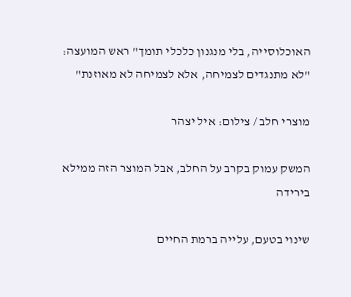האוכלוסייה, בלי מנגנון כלכלי תומך" ראש המועצה: "לא מתנגדים לצמיחה, אלא לצמיחה לא מאוזנת"

מוצרי חלב / צילום: איל יצהר

המשק עמוק בקרב על החלב, אבל המוצר הזה ממילא בירידה

שינוי בטעם, עלייה ברמת החיים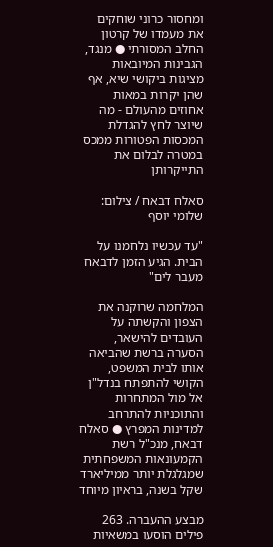ומחסור כרוני שוחקים את מעמדו של קרטון החלב המסורתי ● מנגד, הגבינות המיובאות מציגות ביקושי שיא, אף שהן יקרות במאות אחוזים מהעולם - מה שיוצר לחץ להגדלת המכסות הפטורות ממכס במטרה לבלום את התייקרותן

סאלח דבאח / צילום: שלומי יוסף

"עד עכשיו נלחמנו על הבית. הגיע הזמן לדבאח מעבר לים"

המלחמה שרוקנה את הצפון והקשתה על העובדים להישאר, הסערה ברשת שהביאה אותו לבית המשפט, הקושי להתפתח בנדל"ן אל מול המתחרות והתוכניות להתרחב למדינות המפרץ ● סאלח דבאח, מנכ"ל רשת הקמעונאות המשפחתית שמגלגלת יותר ממיליארד שקל בשנה, בראיון מיוחד

מבצע ההעברה. 263 פילים הוסעו במשאיות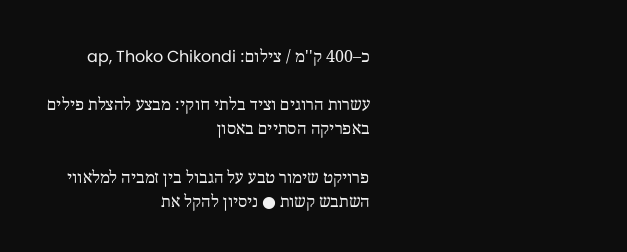כ–400 ק''מ / צילום: ap, Thoko Chikondi

עשרות הרוגים וציד בלתי חוקי: מבצע להצלת פילים באפריקה הסתיים באסון

פרויקט שימור טבע על הגבול בין זמביה למלאווי השתבש קשות ● ניסיון להקל את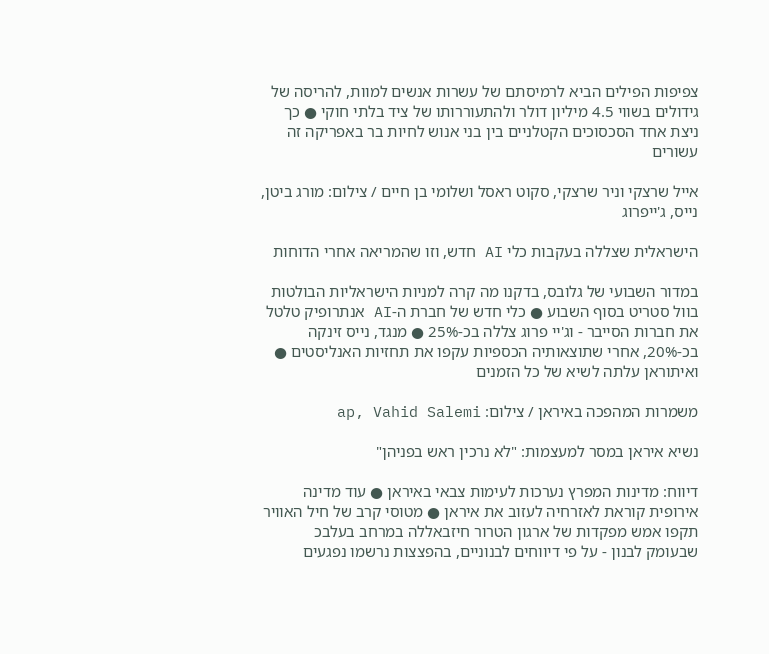צפיפות הפילים הביא לרמיסתם של עשרות אנשים למוות, להריסה של גידולים בשווי 4.5 מיליון דולר ולהתעוררותו של ציד בלתי חוקי ● כך ניצת אחד הסכסוכים הקטלניים בין בני אנוש לחיות בר באפריקה זה עשורים

אייל שרצקי וניר שרצקי, סקוט ראסל ושלומי בן חיים / צילום: מורג ביטן, נייס, ג'ייפרוג

הישראלית שצללה בעקבות כלי AI חדש, וזו שהמריאה אחרי הדוחות

במדור השבועי של גלובס, בדקנו מה קרה למניות הישראליות הבולטות בוול סטריט בסוף השבוע ● כלי חדש של חברת ה-AI אנתרופיק טלטל את חברות הסייבר - וג'יי פרוג צללה בכ-25% ● מנגד, נייס זינקה בכ-20%, אחרי שתוצאותיה הכספיות עקפו את תחזיות האנליסטים ● ואיתוראן עלתה לשיא של כל הזמנים

משמרות המהפכה באיראן / צילום: ap, Vahid Salemi

נשיא איראן במסר למעצמות: "לא נרכין ראש בפניהן"

דיווח: מדינות המפרץ נערכות לעימות צבאי באיראן ● עוד מדינה אירופית קוראת לאזרחיה לעזוב את איראן ● מטוסי קרב של חיל האוויר תקפו אמש מפקדות של ארגון הטרור חיזבאללה במרחב בעלבכ שבעומק לבנון - על פי דיווחים לבנוניים, בהפצצות נרשמו נפגעים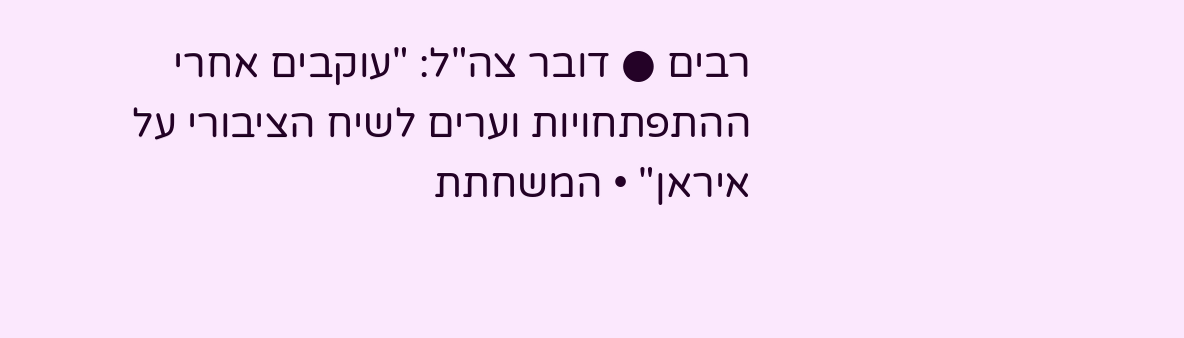רבים ● דובר צה"ל: "עוקבים אחרי ההתפתחויות וערים לשיח הציבורי על איראן" • המשחתת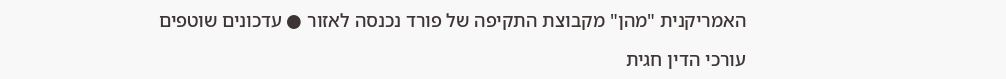האמריקנית "מהן" מקבוצת התקיפה של פורד נכנסה לאזור ● עדכונים שוטפים

עורכי הדין חגית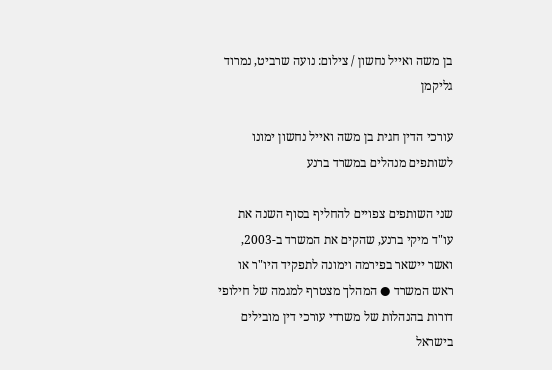בן משה ואייל נחשון / צילום: נועה שרביט, נמרוד גליקמן

עורכי הדין חגית בן משה ואייל נחשון ימונו לשותפים מנהלים במשרד ברנע

שני השותפים צפויים להחליף בסוף השנה את עו"ד מיקי ברנע, שהקים את המשרד ב-2003, ואשר יישאר בפירמה וימונה לתפקיד היו"ר או ראש המשרד ● המהלך מצטרף למגמה של חילופי דורות בהנהלות של משרדי עורכי דין מובילים בישראל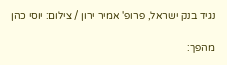נגיד בנק ישראל, פרופ' אמיר ירון / צילום: יוסי כהן

מהפך: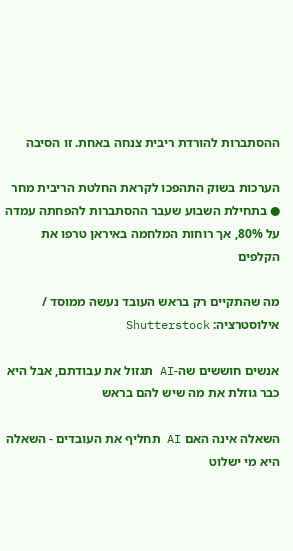ההסתברות להורדת ריבית צנחה באחת. זו הסיבה

הערכות בשוק התהפכו לקראת החלטת הריבית מחר ● בתחילת השבוע שעבר ההסתברות להפחתה עמדה על 80%, אך רוחות המלחמה באיראן טרפו את הקלפים

מה שהתקיים רק בראש העובד נעשה ממוסד / אילוסטרציה: Shutterstock

אנשים חוששים שה-AI תגזול את עבודתם, אבל היא כבר גוזלת את מה שיש להם בראש

השאלה אינה האם AI תחליף את העובדים - השאלה היא מי ישלוט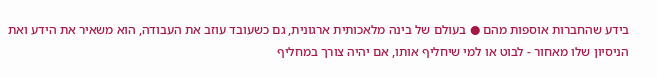בידע שהחברות אוספות מהם ● בעולם של בינה מלאכותית ארגונית, גם כשעובד עוזב את העבודה, הוא משאיר את הידע ואת הניסיון שלו מאחור - לבוט או למי שיחליף אותו, אם יהיה צורך במחליף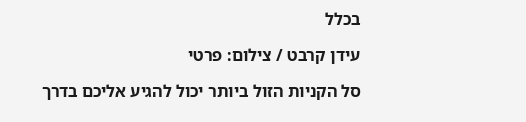בכלל

עידן קרבט / צילום: פרטי

סל הקניות הזול ביותר יכול להגיע אליכם בדרך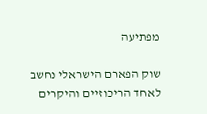מפתיעה

שוק הפארם הישראלי נחשב לאחד הריכוזיים והיקרים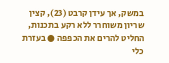במשק, אך עידן קרבט (23), קצין שריון משוחרר ללא רקע בתכנות, החליט להרים את הכפפה ● בעזרת כלי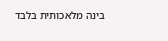בינה מלאכותית בלבד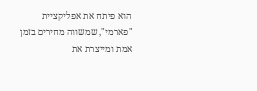הוא פיתח את אפליקציית "פארמי", שמשווה מחירים בזמן אמת ומייצרת את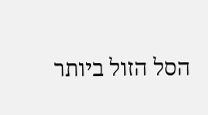הסל הזול ביותר